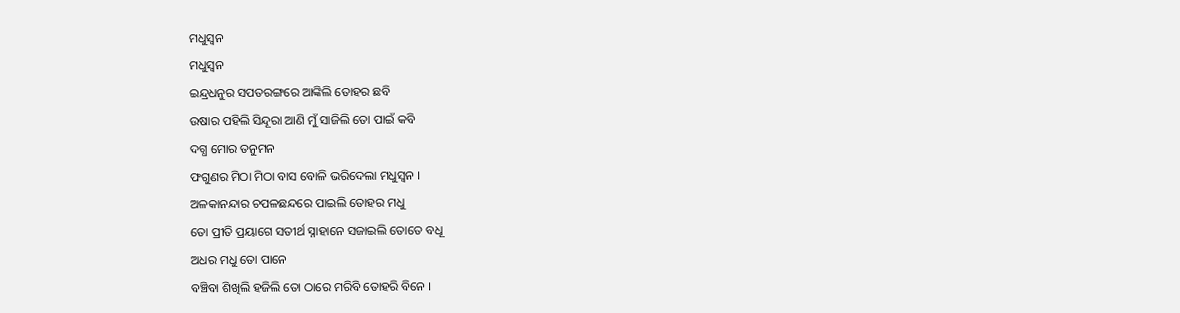ମଧୁସ୍ଵନ
ମଧୁସ୍ଵନ
ଇନ୍ଦ୍ରଧନୁର ସପତରଙ୍ଗରେ ଆଙ୍କିଲି ତୋହର ଛବି
ଉଷାର ପହିଲି ସିନ୍ଦୂରା ଆଣି ମୁଁ ସାଜିଲି ତୋ ପାଇଁ କବି
ଦଗ୍ଧ ମୋର ତନୁମନ
ଫଗୁଣର ମିଠା ମିଠା ବାସ ବୋଳି ଭରିଦେଲା ମଧୁସ୍ଵନ ।
ଅଳକାନନ୍ଦାର ଚପଳଛନ୍ଦରେ ପାଇଲି ତୋହର ମଧୁ
ତୋ ପ୍ରୀତି ପ୍ରୟାଗେ ସତୀର୍ଥ ସ୍ନାହାନେ ସଜାଇଲି ତୋତେ ବଧୂ
ଅଧର ମଧୁ ତୋ ପାନେ
ବଞ୍ଚିବା ଶିଖିଲି ହଜିଲି ତୋ ଠାରେ ମରିବି ତୋହରି ବିନେ ।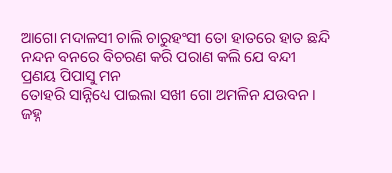ଆଗୋ ମଦାଳସୀ ଚାଲି ଚାରୁହଂସୀ ତୋ ହାତରେ ହାତ ଛନ୍ଦି
ନନ୍ଦନ ବନରେ ବିଚରଣ କରି ପରାଣ କଲି ଯେ ବନ୍ଦୀ
ପ୍ରଣୟ ପିପାସୁ ମନ
ତୋହରି ସାନ୍ନିଧ୍ୟେ ପାଇଲା ସଖୀ ଗୋ ଅମଳିନ ଯଉବନ ।
ଜହ୍ନ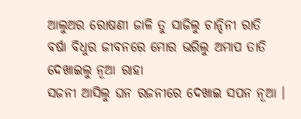ଆଲୁଅର ରୋଷଣୀ ଜାଳି ତୁ ସାଜିଲୁ ଚାନ୍ଦିନୀ ରାତି
ବର୍ଷା ବିଧୁର ଜୀବନରେ ମୋର ଭରିଲୁ ଅମାପ ତାତି
ଦେଖାଇଲୁ ନୂଆ ରାହା
ସଜନୀ ଆସିଲୁ ଘନ ରଜନୀରେ ଦେଖାଇ ସପନ ନୂଆ ।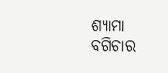ଶ୍ୟାମା ବଗିଚାର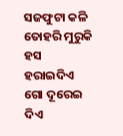ସଜଫୁଟା କଳି ତୋହରି ମୁରୁକି ହସ
ହରାଇଦିଏ ଗୋ ଦୂରେଇ ଦିଏ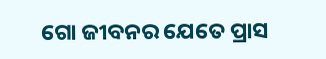ଗୋ ଜୀବନର ଯେତେ ପ୍ରାସ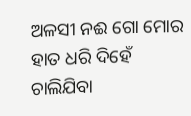ଅଳସୀ ନଈ ଗୋ ମୋର
ହାତ ଧରି ଦିହେଁ ଚାଲିଯିବା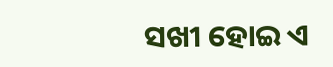ସଖୀ ହୋଇ ଏ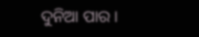ଦୁନିଆ ପାର ।